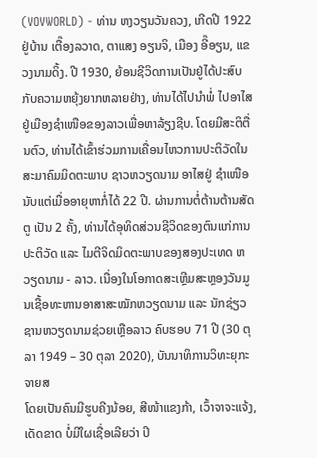(VOVWORLD) - ທ່ານ ຫງວຽນວັນຄວງ, ເກີດປີ 1922 ຢູ່ບ້ານ ເຕື໊ອງລວາດ, ຕາແສງ ອຽນຈິ, ເມືອງ ອີ໊ອຽນ, ແຂວງນາມດິ້ງ. ປີ 1930, ຍ້ອນຊີວິດການເປັນຢູ່ໄດ້ປະສົບກັບຄວາມຫຍຸ້ງຍາກຫລາຍຢ່າງ, ທ່ານໄດ້ໄປນຳພໍ່ ໄປອາໄສຢູ່ເມືອງຊຳເໜືອຂອງລາວເພື່ອຫາລ້ຽງຊີບ. ໂດຍມີສະຕິຕື່ນຕົວ, ທ່ານໄດ້ເຂົ້າຮ່ວມການເຄື່ອນໄຫວການປະຕິວັດໃນສະມາຄົມມິດຕະພາບ ຊາວຫວຽດນາມ ອາໄສຢູ່ ຊຳເໜືອ ນັບແຕ່ເມື່ອອາຍຸຫາກໍ່ໄດ້ 22 ປີ. ຜ່ານການຕໍ່ຕ້ານຕ້ານສັດຕູ ເປັນ 2 ຄັ້ງ, ທ່ານໄດ້ອຸທິດສ່ວນຊີວິດຂອງຕົນແກ່ການປະຕິວັດ ແລະ ໄມຕີຈິດມິດຕະພາບຂອງສອງປະເທດ ຫວຽດນາມ - ລາວ. ເນື່ອງໃນໂອກາດສະເຫຼີມສະຫຼອງວັນມູນເຊື້ອທະຫານອາສາສະໝັກຫວຽດນາມ ແລະ ນັກຊ່ຽວຊານຫວຽດນາມຊ່ວຍເຫຼືອລາວ ຄົບຮອບ 71 ປີ (30 ຕຸລາ 1949 – 30 ຕຸລາ 2020), ບັນນາທິການວິທະຍຸກະຈາຍສ
ໂດຍເປັນຄົນມີຮູບຄີງນ້ອຍ, ສີໜ້າແຂງກ້າ, ເວົ້າຈາຈະແຈ້ງ, ເດັດຂາດ ບໍ່ມີໃຜເຊື່ອເລີຍວ່າ ປິ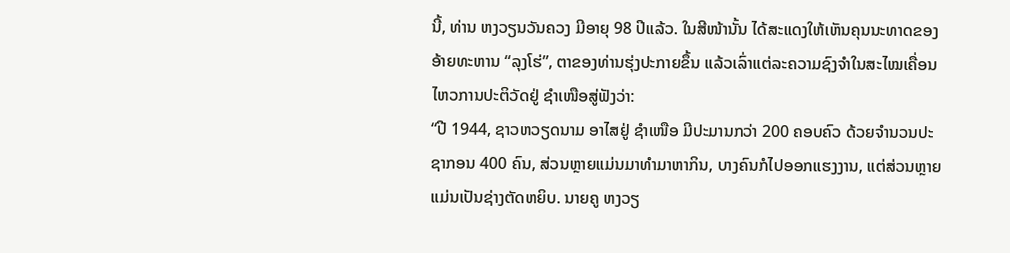ນີ້, ທ່ານ ຫງວຽນວັນຄວງ ມີອາຍຸ 98 ປີແລ້ວ. ໃນສີໜ້ານັ້ນ ໄດ້ສະແດງໃຫ້ເຫັນຄຸນນະທາດຂອງອ້າຍທະຫານ “ລຸງໂຮ່”, ຕາຂອງທ່ານຮຸ່ງປະກາຍຂຶ້ນ ແລ້ວເລົ່າແຕ່ລະຄວາມຊົງຈຳໃນສະໄໝເຄື່ອນໄຫວການປະຕິວັດຢູ່ ຊຳເໜືອສູ່ຟັງວ່າ:
“ປີ 1944, ຊາວຫວຽດນາມ ອາໄສຢູ່ ຊຳເໜືອ ມີປະມານກວ່າ 200 ຄອບຄົວ ດ້ວຍຈຳນວນປະຊາກອນ 400 ຄົນ, ສ່ວນຫຼາຍແມ່ນມາທຳມາຫາກິນ, ບາງຄົນກໍໄປອອກແຮງງານ, ແຕ່ສ່ວນຫຼາຍແມ່ນເປັນຊ່າງຕັດຫຍິບ. ນາຍຄູ ຫງວຽ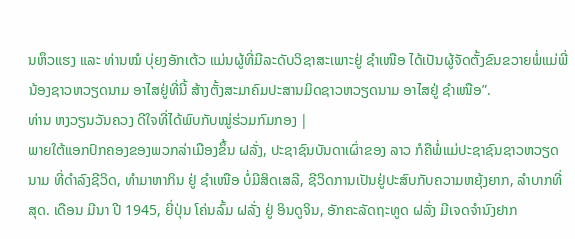ນຫຶວແຮງ ແລະ ທ່ານໝໍ ບຸ່ຍງອັກເຕ້ວ ແມ່ນຜູ້ທີ່ມີລະດັບວິຊາສະເພາະຢູ່ ຊຳເໜືອ ໄດ້ເປັນຜູ້ຈັດຕັ້ງຂົນຂວາຍພໍ່ແມ່ພີ່ນ້ອງຊາວຫວຽດນາມ ອາໄສຢູ່ທີ່ນີ້ ສ້າງຕັ້ງສະມາຄົມປະສານມິດຊາວຫວຽດນາມ ອາໄສຢູ່ ຊຳເໜືອ”.
ທ່ານ ຫງວຽນວັນຄວງ ດີໃຈທີ່ໄດ້ພົບກັບໝູ່ຮ່ວມກົມກອງ |
ພາຍໃຕ້ແອກປົກຄອງຂອງພວກລ່າເມືອງຂຶ້ນ ຝລັ່ງ, ປະຊາຊົນບັນດາເຜົ່າຂອງ ລາວ ກໍຄືພໍ່ແມ່ປະຊາຊົນຊາວຫວຽດນາມ ທີ່ດຳລົງຊີວິດ, ທຳມາຫາກິນ ຢູ່ ຊຳເໜືອ ບໍ່ມີສິດເສລີ, ຊີວິດການເປັນຢູ່ປະສົບກັບຄວາມຫຍຸ້ງຍາກ, ລຳບາກທີ່ສຸດ. ເດືອນ ມີນາ ປີ 1945, ຍີ່ປຸ່ນ ໂຄ່ນລົ້ມ ຝລັ່ງ ຢູ່ ອິນດູຈິນ, ອັກຄະລັດຖະທູດ ຝລັ່ງ ມີເຈດຈຳນົງຢາກ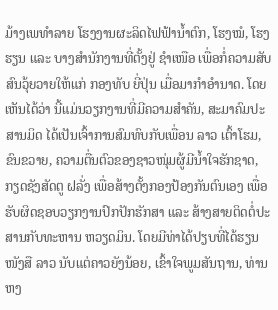ມ້າງເພທຳລາຍ ໂຮງງານຜະລິດໄຟຟ້ານ້ຳຕົກ, ໂຮງໝໍ, ໂຮງຮຽນ ແລະ ບາງສຳນັກງານທີ່ຕັ້ງຢູ່ ຊໍາເໜືອ ເພື່ອກໍ່ຄວາມສັບສົນວຸ້ຍວາຍໃຫ້ແກ່ ກອງທັບ ຍີ່ປຸ່ນ ເມື່ອມາກຳອຳນາດ. ໂດຍເຫັນໄດ້ວ່າ ນີ້ແມ່ນວຽກງານທີ່ມີຄວາມສຳຄັນ, ສະມາຄົມປະສານມິດ ໄດ້ເປັນເຈົ້າການສົມທົບກັບເພື່ອນ ລາວ ເຕົ້າໂຮມ, ຂົນຂວາຍ, ຄວາມຕື່ນຕົວຂອງຊາວໜຸ່ມຜູ້ມີນ້ຳໃຈຮັກຊາດ, ກຽດຊັງສັດຕູ ຝລັ່ງ ເພື່ອສ້າງຕັ້ງກອງປ້ອງກັນຕົນເອງ ເພື່ອຮັບຜິດຊອບວຽກງານປົກປັກຮັກສາ ແລະ ສ້າງສາຍຕິດຕໍ່ປະສານກັບທະຫານ ຫວຽດມິນ. ໂດຍມີທ່າໄດ້ປຽບທີ່ໄດ້ຮຽນໜັງສື ລາວ ນັບແຕ່ຄາວຍັງນ້ອຍ, ເຂົ້າໃຈພູມສັນຖານ, ທ່ານ ຫງ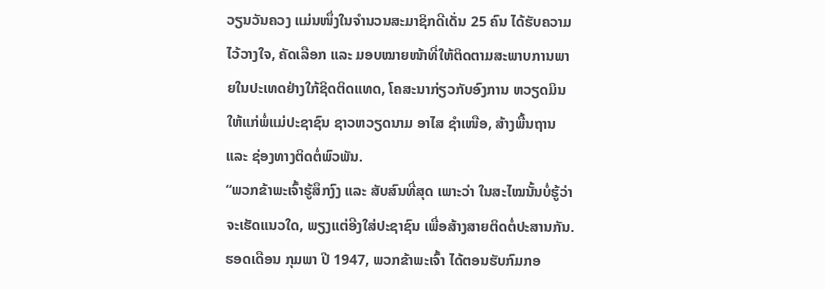ວຽນວັນຄວງ ແມ່ນໜຶ່ງໃນຈຳນວນສະມາຊິກດີເດັ່ນ 25 ຄົນ ໄດ້ຮັບຄວາມໄວ້ວາງໃຈ, ຄັດເລືອກ ແລະ ມອບໝາຍໜ້າທີ່ໃຫ້ຕິດຕາມສະພາບການພາຍໃນປະເທດຢ່າງໃກ້ຊິດຕິດແທດ, ໂຄສະນາກ່ຽວກັບອົງການ ຫວຽດມິນ ໃຫ້ແກ່ພໍ່ແມ່ປະຊາຊົນ ຊາວຫວຽດນາມ ອາໄສ ຊຳເໜືອ, ສ້າງພື້ນຖານ ແລະ ຊ່ອງທາງຕິດຕໍ່ພົວພັນ.
“ພວກຂ້າພະເຈົ້າຮູ້ສຶກງົງ ແລະ ສັບສົນທີ່ສຸດ ເພາະວ່າ ໃນສະໄໝນັ້ນບໍ່ຮູ້ວ່າຈະເຮັດແນວໃດ, ພຽງແຕ່ອີງໃສ່ປະຊາຊົນ ເພື່ອສ້າງສາຍຕິດຕໍ່ປະສານກັນ. ຮອດເດືອນ ກຸມພາ ປີ 1947, ພວກຂ້າພະເຈົ້າ ໄດ້ຕອນຮັບກົມກອ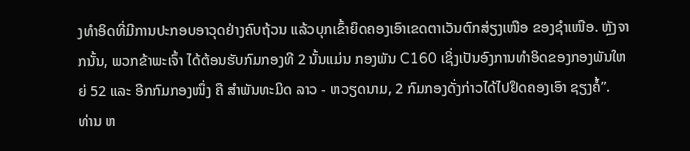ງທຳອິດທີ່ມີການປະກອບອາວຸດຢ່າງຄົບຖ້ວນ ແລ້ວບຸກເຂົ້າຍຶດຄອງເອົາເຂດຕາເວັນຕົກສ່ຽງເໜືອ ຂອງຊຳເໜືອ. ຫຼັງຈາກນັ້ນ, ພວກຂ້າພະເຈົ້າ ໄດ້ຕ້ອນຮັບກົມກອງທີ 2 ນັ້ນແມ່ນ ກອງພັນ C160 ເຊິ່ງເປັນອົງການທຳອິດຂອງກອງພັນໃຫຍ່ 52 ແລະ ອີກກົມກອງໜຶ່ງ ຄື ສຳພັນທະມິດ ລາວ - ຫວຽດນາມ, 2 ກົມກອງດັ່ງກ່າວໄດ້ໄປຢຶດຄອງເອົາ ຊຽງຄໍ້”.
ທ່ານ ຫ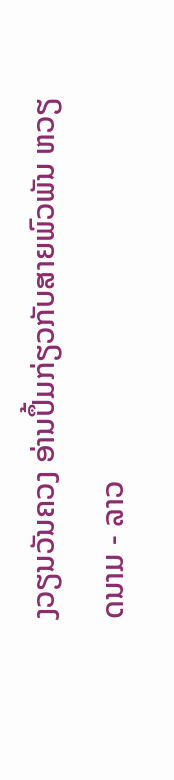ງວຽນວັນຄວງ ອ່ານປຶ້ມກ່ຽວກັບສາຍພົວພັນ ຫວຽດນາມ - ລາວ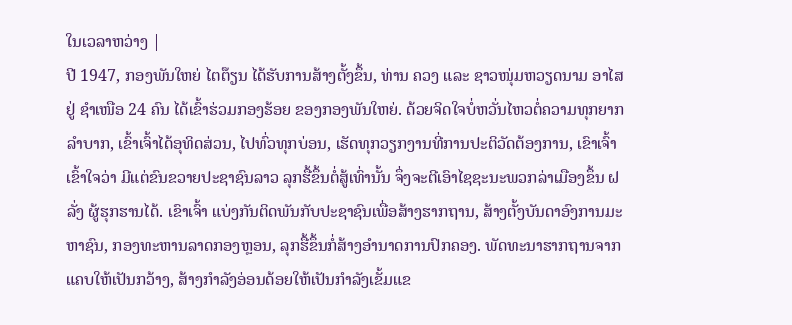ໃນເວລາຫວ່າງ |
ປີ 1947, ກອງພັນໃຫຍ່ ໄຕຕ໊ຽນ ໄດ້ຮັບການສ້າງຕັ້ງຂຶ້ນ, ທ່ານ ຄວງ ແລະ ຊາວໜຸ່ມຫວຽດນາມ ອາໄສ ຢູ່ ຊຳເໜືອ 24 ຄົນ ໄດ້ເຂົ້າຮ່ວມກອງຮ້ອຍ ຂອງກອງພັນໃຫຍ່. ດ້ວຍຈິດໃຈບໍ່ຫວັ່ນໄຫວຕໍ່ຄວາມທຸກຍາກລຳບາກ, ເຂົ້າເຈົ້າໄດ້ອຸທິດສ່ວນ, ໄປທົ່ວທຸກບ່ອນ, ເຮັດທຸກວຽກງານທີ່ການປະຕິວັດຕ້ອງການ, ເຂົາເຈົ້າເຂົ້າໃຈວ່າ ມີແຕ່ຂົນຂວາຍປະຊາຊົນລາວ ລຸກຮື້ຂຶ້ນຕໍ່ສູ້ເທົ່ານັ້ນ ຈຶ່ງຈະຕີເອົາໄຊຊະນະພວກລ່າເມືອງຂຶ້ນ ຝລັ່ງ ຜູ້ຮຸກຮານໄດ້. ເຂົາເຈົ້າ ແບ່ງກັນຕິດພັນກັບປະຊາຊົນເພື່ອສ້າງຮາກຖານ, ສ້າງຕັ້ງບັນດາອົງການມະຫາຊົນ, ກອງທະຫານລາດກອງຫຼອນ, ລຸກຮື້ຂຶ້ນກໍ່ສ້າງອຳນາດການປົກຄອງ. ພັດທະນາຮາກຖານຈາກແຄບໃຫ້ເປັນກວ້າງ, ສ້າງກຳລັງອ່ອນດ້ອຍໃຫ້ເປັນກຳລັງເຂັ້ມແຂ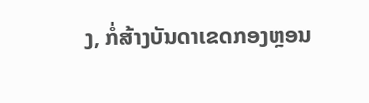ງ, ກໍ່ສ້າງບັນດາເຂດກອງຫຼອນ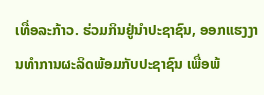ເທື່ອລະກ້າວ. ຮ່ວມກິນຢູ່ນຳປະຊາຊົນ, ອອກແຮງງານທຳການຜະລິດພ້ອມກັບປະຊາຊົນ ເພື່ອພ້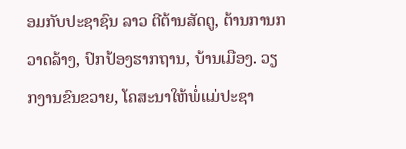ອມກັບປະຊາຊົນ ລາວ ຕີຕ້ານສັດຕູ, ຕ້ານການກວາດລ້າງ, ປົກປ້ອງຮາກຖານ, ບ້ານເມືອງ. ວຽກງານຂົນຂວາຍ, ໂຄສະນາໃຫ້ພໍ່ແມ່ປະຊາ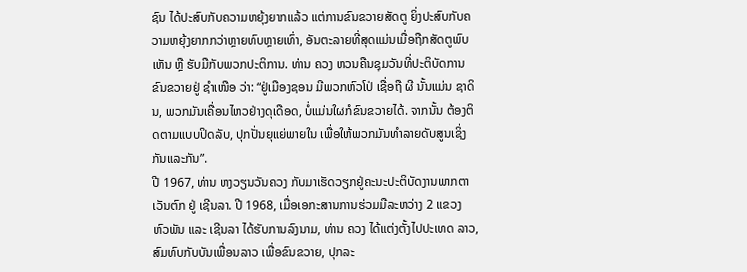ຊົນ ໄດ້ປະສົບກັບຄວາມຫຍຸ້ງຍາກແລ້ວ ແຕ່ການຂົນຂວາຍສັດຕູ ຍິ່ງປະສົບກັບຄວາມຫຍຸ້ງຍາກກວ່າຫຼາຍທົບຫຼາຍເທົ່າ, ອັນຕະລາຍທີ່ສຸດແມ່ນເມື່ອຖືກສັດຕູພົບເຫັນ ຫຼື ຮັບມືກັບພວກປະຕິການ. ທ່ານ ຄວງ ຫວນຄືນຊຸມວັນທີ່ປະຕິບັດການຂົນຂວາຍຢູ່ ຊຳເໜືອ ວ່າ: “ຢູ່ເມືອງຊອນ ມີພວກຫົວໂປ່ ເຊື່ອຖື ຜີ ນັ້ນແມ່ນ ຊາດິນ, ພວກມັນເຄື່ອນໄຫວຢ່າງດຸເດືອດ, ບໍ່ແມ່ນໃຜກໍຂົນຂວາຍໄດ້. ຈາກນັ້ນ ຕ້ອງຕິດຕາມແບບປິດລັບ, ປຸກປັ່ນຍຸແຍ່ພາຍໃນ ເພື່ອໃຫ້ພວກມັນທຳລາຍດັບສູນເຊິ່ງກັນແລະກັນ”.
ປີ 1967, ທ່ານ ຫງວຽນວັນຄວງ ກັບມາເຮັດວຽກຢູ່ຄະນະປະຕິບັດງານພາກຕາເວັນຕົກ ຢູ່ ເຊີນລາ. ປີ 1968, ເມື່ອເອກະສານການຮ່ວມມືລະຫວ່າງ 2 ແຂວງ ຫົວພັນ ແລະ ເຊີນລາ ໄດ້ຮັບການລົງນາມ, ທ່ານ ຄວງ ໄດ້ແຕ່ງຕັ້ງໄປປະເທດ ລາວ, ສົມທົບກັບບັນເພື່ອນລາວ ເພື່ອຂົນຂວາຍ, ປຸກລະ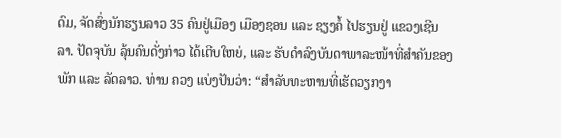ດົມ, ຈັດສົ່ງນັກຮຽນລາວ 35 ຄົນຢູ່ເມືອງ ເມືອງຊອນ ແລະ ຊຽງຄໍ້ ໄປຮຽນຢູ່ ແຂວງເຊີນລາ. ປັດຈຸບັນ ລຸ້ນຄົນດັ່ງກ່າວ ໄດ້ເຕີບໃຫຍ່, ແລະ ຮັບດຳລົງບັນດາພາລະໜ້າທີ່ສຳຄັນຂອງພັກ ແລະ ລັດລາວ. ທ່ານ ຄວງ ແບ່ງປັນວ່າ: “ສຳລັບທະຫານທີ່ເຮັດວຽກງາ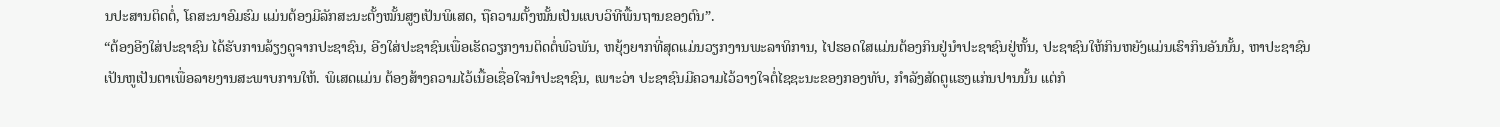ນປະສານຕິດຕໍ່, ໂຄສະນາອົມຮົມ ແມ່ນຕ້ອງມີລັກສະນະຕັ້ງໝັ້ນສູງເປັນພິເສດ, ຖືຄວາມຕັ້ງໝັ້ນເປັນແບບວິທີພື້ນຖານຂອງຕົນ”.
“ຕ້ອງອີງໃສ່ປະຊາຊົນ ໄດ້ຮັບການລ້ຽງດູຈາກປະຊາຊົນ, ອີງໃສ່ປະຊາຊົນເພື່ອເຮັດວຽກງານຕິດຕໍ່ພົວພັນ, ຫຍຸ້ງຍາກທີ່ສຸດແມ່ນວຽກງານພະລາທິການ, ໄປຮອດໃສແມ່ນຕ້ອງກິນຢູ່ນຳປະຊາຊົນຢູ່ຫັ້ນ, ປະຊາຊົນໃຫ້ກິນຫຍັງແມ່ນເຮົາກິນອັນນັ້ນ, ຫາປະຊາຊົນເປັນຫູເປັນຕາເພື່ອລາຍງານສະພາບການໃຫ້. ພິເສດແມ່ນ ຕ້ອງສ້າງຄວາມໄວ້ເນື້ອເຊື່ອໃຈນຳປະຊາຊົນ, ເພາະວ່າ ປະຊາຊົນມີຄວາມໄວ້ວາງໃຈຕໍ່ໄຊຊະນະຂອງກອງທັບ, ກຳລັງສັດຕູແຮງແກ່ນປານນັ້ນ ແຕ່ກໍ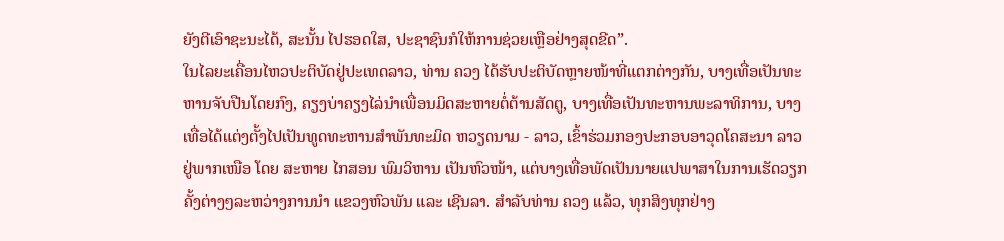ຍັງຕີເອົາຊະນະໄດ້, ສະນັ້ນ ໄປຮອດໃສ, ປະຊາຊົນກໍໃຫ້ການຊ່ວຍເຫຼືອຢ່າງສຸດຂີດ”.
ໃນໄລຍະເຄື່ອນໄຫວປະຕິບັດຢູ່ປະເທດລາວ, ທ່ານ ຄວງ ໄດ້ຮັບປະຕິບັດຫຼາຍໜ້າທີ່ແຕກຕ່າງກັນ, ບາງເທື່ອເປັນທະຫານຈັບປືນໂດຍກົງ, ຄຽງບ່າຄຽງໄລ່ນຳເພື່ອນມິດສະຫາຍຕໍ່ຕ້ານສັດຕູ, ບາງເທື່ອເປັນທະຫານພະລາທິການ, ບາງເທື່ອໄດ້ແຕ່ງຕັ້ງໄປເປັນທູດທະຫານສຳພັນທະມິດ ຫວຽດນາມ - ລາວ, ເຂົ້າຮ່ວມກອງປະກອບອາວຸດໂຄສະນາ ລາວຢູ່ພາກເໜືອ ໂດຍ ສະຫາຍ ໄກສອນ ພົມວິຫານ ເປັນຫົວໜ້າ, ແຕ່ບາງເທື່ອພັດເປັນນາຍແປພາສາໃນການເຮັດວຽກຄັ້ງຕ່າງໆລະຫວ່າງການນຳ ແຂວງຫົວພັນ ແລະ ເຊີນລາ. ສຳລັບທ່ານ ຄວງ ແລ້ວ, ທຸກສິງທຸກຢ່າງ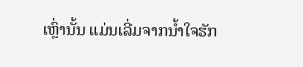ເຫຼົ່ານັ້ນ ແມ່ນເລີ່ມຈາກນ້ຳໃຈຮັກ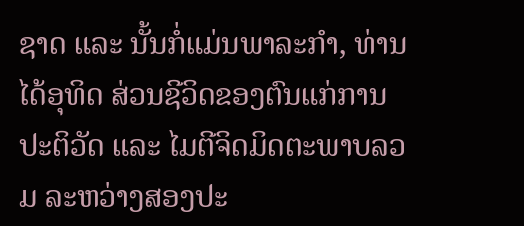ຊາດ ແລະ ນັ້ນກໍ່ແມ່ນພາລະກຳ, ທ່ານ ໄດ້ອຸທິດ ສ່ວນຊີວິດຂອງຕົນແກ່ການປະຕິວັດ ແລະ ໄມຕີຈິດມິດຕະພາບລວມ ລະຫວ່າງສອງປະ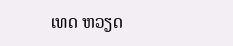ເທດ ຫວຽດ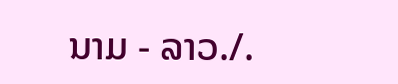ນາມ - ລາວ./.